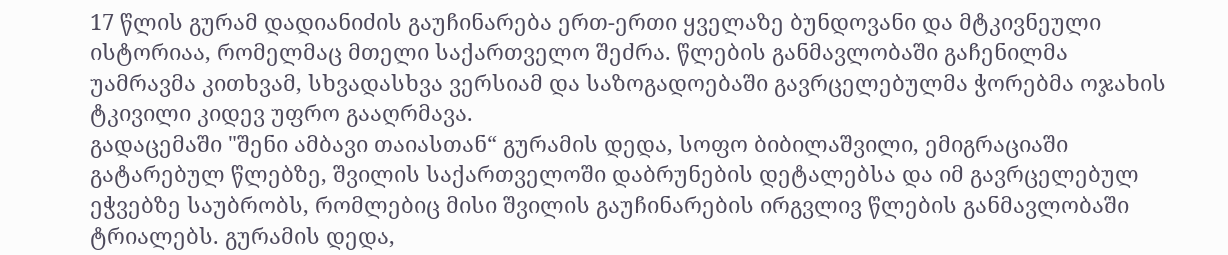17 წლის გურამ დადიანიძის გაუჩინარება ერთ-ერთი ყველაზე ბუნდოვანი და მტკივნეული ისტორიაა, რომელმაც მთელი საქართველო შეძრა. წლების განმავლობაში გაჩენილმა უამრავმა კითხვამ, სხვადასხვა ვერსიამ და საზოგადოებაში გავრცელებულმა ჭორებმა ოჯახის ტკივილი კიდევ უფრო გააღრმავა.
გადაცემაში "შენი ამბავი თაიასთან“ გურამის დედა, სოფო ბიბილაშვილი, ემიგრაციაში გატარებულ წლებზე, შვილის საქართველოში დაბრუნების დეტალებსა და იმ გავრცელებულ ეჭვებზე საუბრობს, რომლებიც მისი შვილის გაუჩინარების ირგვლივ წლების განმავლობაში ტრიალებს. გურამის დედა,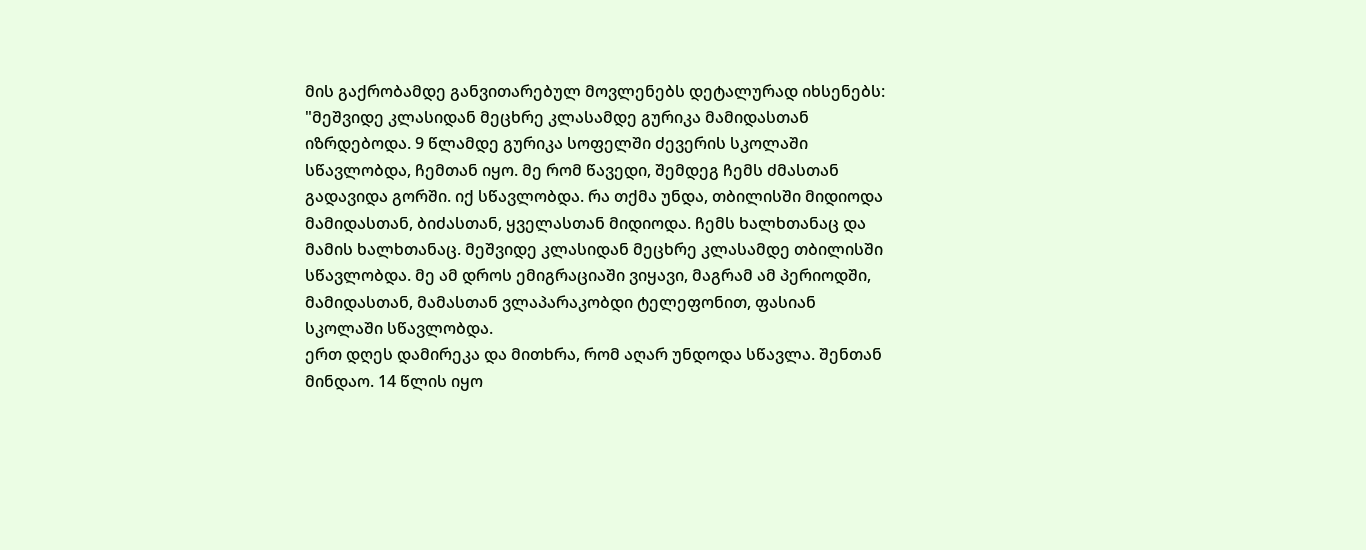მის გაქრობამდე განვითარებულ მოვლენებს დეტალურად იხსენებს:
"მეშვიდე კლასიდან მეცხრე კლასამდე გურიკა მამიდასთან იზრდებოდა. 9 წლამდე გურიკა სოფელში ძევერის სკოლაში სწავლობდა, ჩემთან იყო. მე რომ წავედი, შემდეგ ჩემს ძმასთან გადავიდა გორში. იქ სწავლობდა. რა თქმა უნდა, თბილისში მიდიოდა მამიდასთან, ბიძასთან, ყველასთან მიდიოდა. ჩემს ხალხთანაც და მამის ხალხთანაც. მეშვიდე კლასიდან მეცხრე კლასამდე თბილისში სწავლობდა. მე ამ დროს ემიგრაციაში ვიყავი, მაგრამ ამ პერიოდში, მამიდასთან, მამასთან ვლაპარაკობდი ტელეფონით, ფასიან სკოლაში სწავლობდა.
ერთ დღეს დამირეკა და მითხრა, რომ აღარ უნდოდა სწავლა. შენთან მინდაო. 14 წლის იყო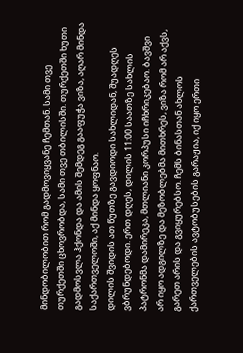მინდობილობით რომ გადმოვიყვანე ჩემთან. სამი თვე თურქეთში ცხოვრობდა, სამი თვე თბილისში. თურქეთში ხუთი გადმოსვლა ჰქონდა და ამის შემდეგ გააფუჭა ვიზა, აღარ მინდა საქართველოში, აქ მინდა ყოფნაო.
დილის შვიდის ათ წუთზე გავდიოდი სახლიდან, შუადღეს ვბრუნდებოდი. ერთ დღეს, დილის 11:00 საათზე სახლის პატრონმა დამირეკა, მთლიანი კორპუსი იჩხრიკებაო. ბავშვი არ იყო ადგილზე და მეზობლებმა მითხრეს, ვიზა რომ არ აქვს, გარეთ არის და გვიყურებსო. ჩემს ბინასთან ახლოს ქართველების ავტობუსების გარაჟია, იქ იყო ერთი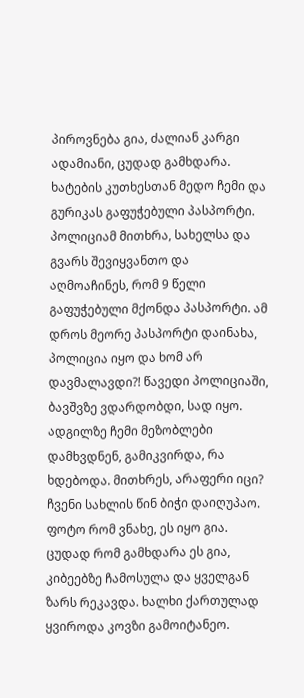პიროვნება გია, ძალიან კარგი ადამიანი, ცუდად გამხდარა.
ხატების კუთხესთან მედო ჩემი და გურიკას გაფუჭებული პასპორტი. პოლიციამ მითხრა, სახელსა და გვარს შევიყვანთო და აღმოაჩინეს, რომ 9 წელი გაფუჭებული მქონდა პასპორტი. ამ დროს მეორე პასპორტი დაინახა, პოლიცია იყო და ხომ არ დავმალავდი?! წავედი პოლიციაში, ბავშვზე ვდარდობდი, სად იყო. ადგილზე ჩემი მეზობლები დამხვდნენ, გამიკვირდა, რა ხდებოდა. მითხრეს, არაფერი იცი? ჩვენი სახლის წინ ბიჭი დაიღუპაო. ფოტო რომ ვნახე, ეს იყო გია.
ცუდად რომ გამხდარა ეს გია, კიბეებზე ჩამოსულა და ყველგან ზარს რეკავდა. ხალხი ქართულად ყვიროდა კოვზი გამოიტანეო.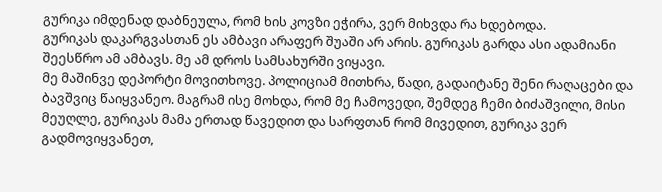გურიკა იმდენად დაბნეულა, რომ ხის კოვზი ეჭირა, ვერ მიხვდა რა ხდებოდა.
გურიკას დაკარგვასთან ეს ამბავი არაფერ შუაში არ არის. გურიკას გარდა ასი ადამიანი შეესწრო ამ ამბავს. მე ამ დროს სამსახურში ვიყავი.
მე მაშინვე დეპორტი მოვითხოვე. პოლიციამ მითხრა, წადი, გადაიტანე შენი რაღაცები და ბავშვიც წაიყვანეო. მაგრამ ისე მოხდა, რომ მე ჩამოვედი, შემდეგ ჩემი ბიძაშვილი, მისი მეუღლე, გურიკას მამა ერთად წავედით და სარფთან რომ მივედით, გურიკა ვერ გადმოვიყვანეთ,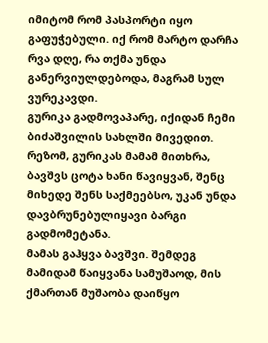იმიტომ რომ პასპორტი იყო გაფუჭებული. იქ რომ მარტო დარჩა რვა დღე, რა თქმა უნდა განერვიულდებოდა, მაგრამ სულ ვურეკავდი.
გურიკა გადმოვაპარე, იქიდან ჩემი ბიძაშვილის სახლში მივედით. რეზომ, გურიკას მამამ მითხრა, ბავშვს ცოტა ხანი წავიყვან, შენც მიხედე შენს საქმეებსო, უკან უნდა დავბრუნებულიყავი ბარგი გადმომეტანა.
მამას გაჰყვა ბავშვი. შემდეგ მამიდამ წაიყვანა სამუშაოდ, მის ქმართან მუშაობა დაიწყო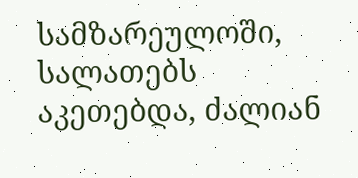სამზარეულოში, სალათებს აკეთებდა, ძალიან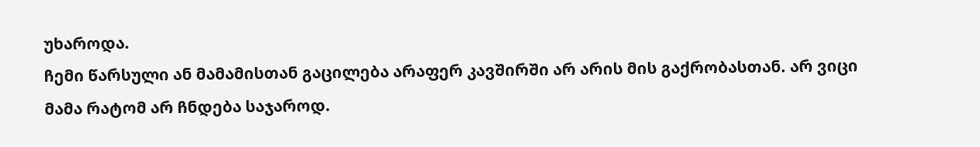უხაროდა.
ჩემი წარსული ან მამამისთან გაცილება არაფერ კავშირში არ არის მის გაქრობასთან. არ ვიცი მამა რატომ არ ჩნდება საჯაროდ.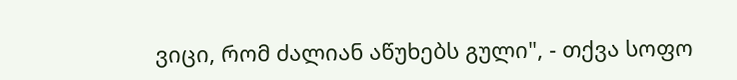ვიცი, რომ ძალიან აწუხებს გული", - თქვა სოფო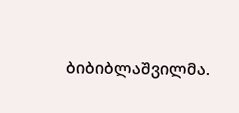ბიბიბლაშვილმა.